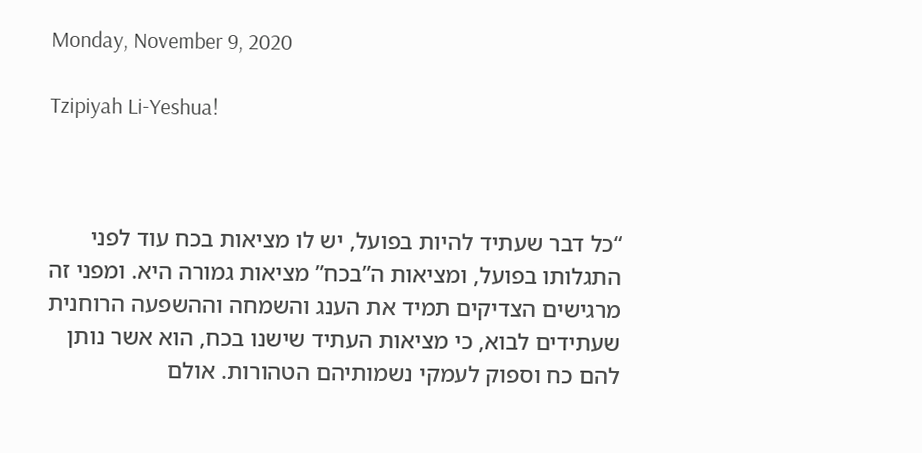Monday, November 9, 2020

Tzipiyah Li-Yeshua!



“כל דבר שעתיד להיות בפועל, יש לו מציאות בכח עוד לפני התגלותו בפועל, ומציאות ה”בכח” מציאות גמורה היא. ומפני זה מרגישים הצדיקים תמיד את הענג והשמחה וההשפעה הרוחנית שעתידים לבוא, כי מציאות העתיד שישנו בכח, הוא אשר נותן להם כח וספוק לעמקי נשמותיהם הטהורות. אולם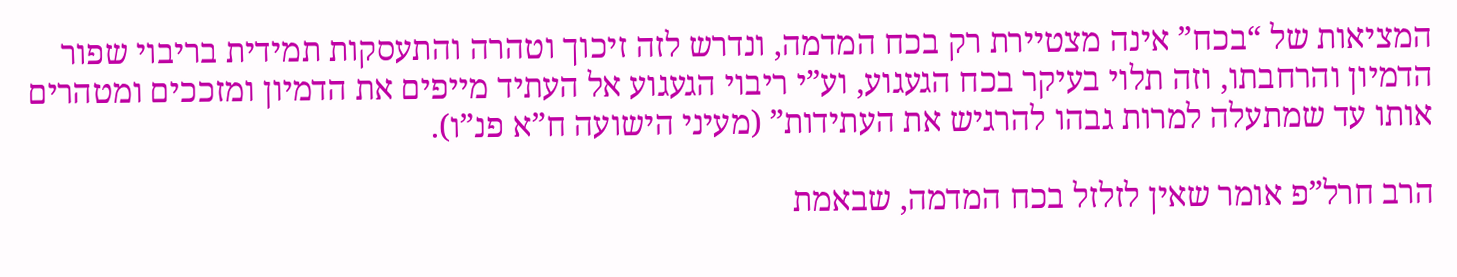המציאות של “בכח” אינה מצטיירת רק בכח המדמה, ונדרש לזה זיכוך וטהרה והתעסקות תמידית בריבוי שפור הדמיון והרחבתו, וזה תלוי בעיקר בכח הגעגוע, וע”י ריבוי הגעגוע אל העתיד מייפים את הדמיון ומזככים ומטהרים אותו עד שמתעלה למרות גבהו להרגיש את העתידות” (מעיני הישועה ח”א פנ”ו).

הרב חרל”פ אומר שאין לזלזל בכח המדמה, שבאמת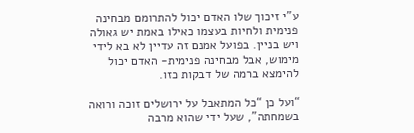ע”י זיכוך שלו האדם יכול להתרומם מבחינה פנימית ולחיות בעצמו כאילו באמת יש גאולה ויש בניין. בפועל אמנם זה עדיין לא בא לידי מימוש, אבל מבחינה פנימית- האדם יכול להימצא ברמה של דבקות כזו.

“ועל כן “כל המתאבל על ירושלים זוכה ורואה בשמחתה”, שעל ידי שהוא מרבה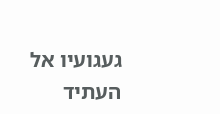געגועיו אל העתיד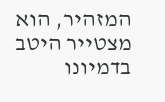המזהיר, הוא מצטייר היטב בדמיונו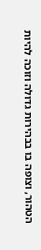הטהור, וצופה בו בבהירות גדולה וזוכה להיות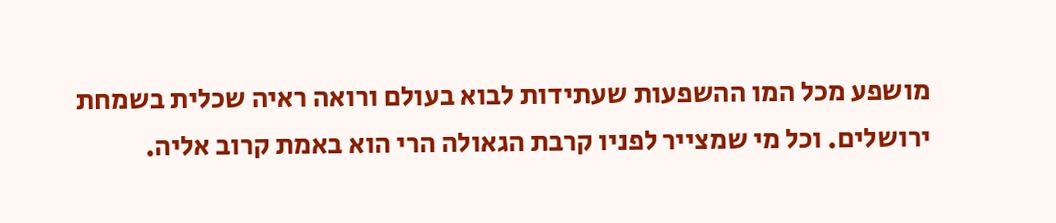מושפע מכל המו ההשפעות שעתידות לבוא בעולם ורואה ראיה שכלית בשמחת ירושלים. וכל מי שמצייר לפניו קרבת הגאולה הרי הוא באמת קרוב אליה.